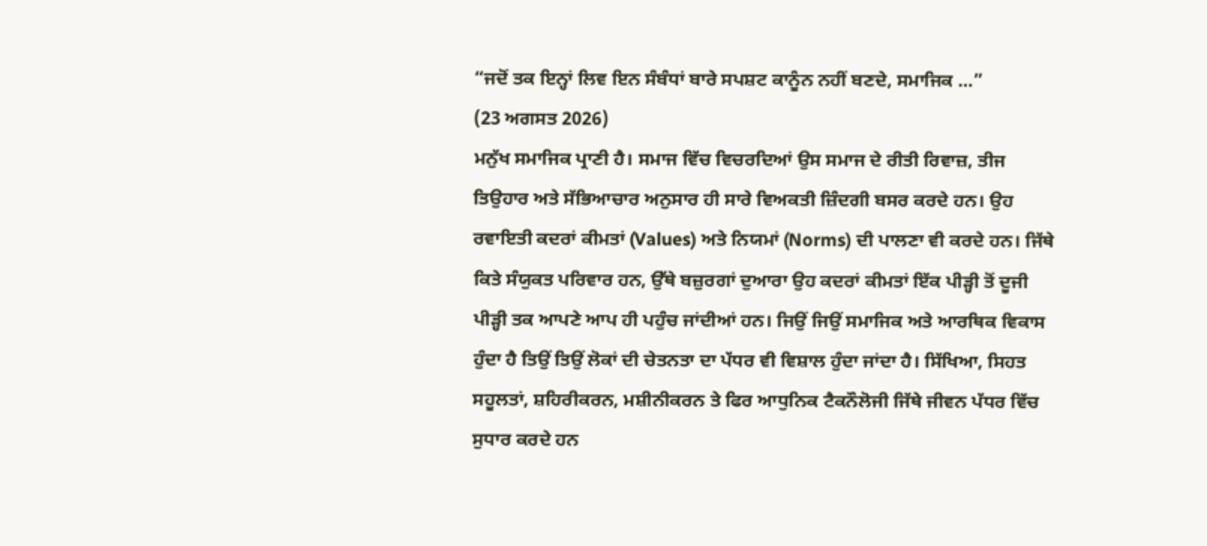“ਜਦੋਂ ਤਕ ਇਨ੍ਹਾਂ ਲਿਵ ਇਨ ਸੰਬੰਧਾਂ ਬਾਰੇ ਸਪਸ਼ਟ ਕਾਨੂੰਨ ਨਹੀਂ ਬਣਦੇ, ਸਮਾਜਿਕ ...”
(23 ਅਗਸਤ 2026)
ਮਨੁੱਖ ਸਮਾਜਿਕ ਪ੍ਰਾਣੀ ਹੈ। ਸਮਾਜ ਵਿੱਚ ਵਿਚਰਦਿਆਂ ਉਸ ਸਮਾਜ ਦੇ ਰੀਤੀ ਰਿਵਾਜ਼, ਤੀਜ ਤਿਉਹਾਰ ਅਤੇ ਸੱਭਿਆਚਾਰ ਅਨੁਸਾਰ ਹੀ ਸਾਰੇ ਵਿਅਕਤੀ ਜ਼ਿੰਦਗੀ ਬਸਰ ਕਰਦੇ ਹਨ। ਉਹ ਰਵਾਇਤੀ ਕਦਰਾਂ ਕੀਮਤਾਂ (Values) ਅਤੇ ਨਿਯਮਾਂ (Norms) ਦੀ ਪਾਲਣਾ ਵੀ ਕਰਦੇ ਹਨ। ਜਿੱਥੇ ਕਿਤੇ ਸੰਯੁਕਤ ਪਰਿਵਾਰ ਹਨ, ਉੱਥੇ ਬਜ਼ੁਰਗਾਂ ਦੁਆਰਾ ਉਹ ਕਦਰਾਂ ਕੀਮਤਾਂ ਇੱਕ ਪੀੜ੍ਹੀ ਤੋਂ ਦੂਜੀ ਪੀੜ੍ਹੀ ਤਕ ਆਪਣੇ ਆਪ ਹੀ ਪਹੁੰਚ ਜਾਂਦੀਆਂ ਹਨ। ਜਿਉਂ ਜਿਉਂ ਸਮਾਜਿਕ ਅਤੇ ਆਰਥਿਕ ਵਿਕਾਸ ਹੁੰਦਾ ਹੈ ਤਿਉਂ ਤਿਉਂ ਲੋਕਾਂ ਦੀ ਚੇਤਨਤਾ ਦਾ ਪੱਧਰ ਵੀ ਵਿਸ਼ਾਲ ਹੁੰਦਾ ਜਾਂਦਾ ਹੈ। ਸਿੱਖਿਆ, ਸਿਹਤ ਸਹੂਲਤਾਂ, ਸ਼ਹਿਰੀਕਰਨ, ਮਸ਼ੀਨੀਕਰਨ ਤੇ ਫਿਰ ਆਧੁਨਿਕ ਟੈਕਨੌਲੋਜੀ ਜਿੱਥੇ ਜੀਵਨ ਪੱਧਰ ਵਿੱਚ ਸੁਧਾਰ ਕਰਦੇ ਹਨ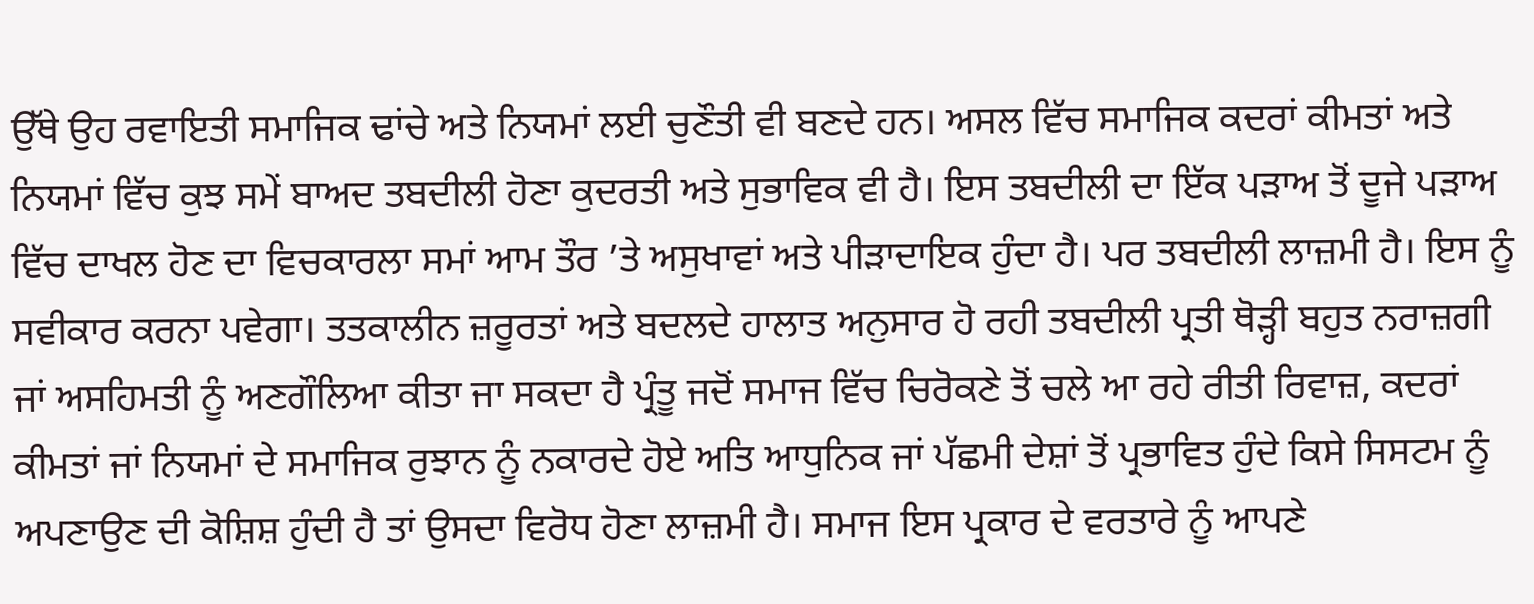ਉੱਥੇ ਉਹ ਰਵਾਇਤੀ ਸਮਾਜਿਕ ਢਾਂਚੇ ਅਤੇ ਨਿਯਮਾਂ ਲਈ ਚੁਣੌਤੀ ਵੀ ਬਣਦੇ ਹਨ। ਅਸਲ ਵਿੱਚ ਸਮਾਜਿਕ ਕਦਰਾਂ ਕੀਮਤਾਂ ਅਤੇ ਨਿਯਮਾਂ ਵਿੱਚ ਕੁਝ ਸਮੇਂ ਬਾਅਦ ਤਬਦੀਲੀ ਹੋਣਾ ਕੁਦਰਤੀ ਅਤੇ ਸੁਭਾਵਿਕ ਵੀ ਹੈ। ਇਸ ਤਬਦੀਲੀ ਦਾ ਇੱਕ ਪੜਾਅ ਤੋਂ ਦੂਜੇ ਪੜਾਅ ਵਿੱਚ ਦਾਖਲ ਹੋਣ ਦਾ ਵਿਚਕਾਰਲਾ ਸਮਾਂ ਆਮ ਤੌਰ ’ਤੇ ਅਸੁਖਾਵਾਂ ਅਤੇ ਪੀੜਾਦਾਇਕ ਹੁੰਦਾ ਹੈ। ਪਰ ਤਬਦੀਲੀ ਲਾਜ਼ਮੀ ਹੈ। ਇਸ ਨੂੰ ਸਵੀਕਾਰ ਕਰਨਾ ਪਵੇਗਾ। ਤਤਕਾਲੀਨ ਜ਼ਰੂਰਤਾਂ ਅਤੇ ਬਦਲਦੇ ਹਾਲਾਤ ਅਨੁਸਾਰ ਹੋ ਰਹੀ ਤਬਦੀਲੀ ਪ੍ਰਤੀ ਥੋੜ੍ਹੀ ਬਹੁਤ ਨਰਾਜ਼ਗੀ ਜਾਂ ਅਸਹਿਮਤੀ ਨੂੰ ਅਣਗੌਲਿਆ ਕੀਤਾ ਜਾ ਸਕਦਾ ਹੈ ਪ੍ਰੰਤੂ ਜਦੋਂ ਸਮਾਜ ਵਿੱਚ ਚਿਰੋਕਣੇ ਤੋਂ ਚਲੇ ਆ ਰਹੇ ਰੀਤੀ ਰਿਵਾਜ਼, ਕਦਰਾਂ ਕੀਮਤਾਂ ਜਾਂ ਨਿਯਮਾਂ ਦੇ ਸਮਾਜਿਕ ਰੁਝਾਨ ਨੂੰ ਨਕਾਰਦੇ ਹੋਏ ਅਤਿ ਆਧੁਨਿਕ ਜਾਂ ਪੱਛਮੀ ਦੇਸ਼ਾਂ ਤੋਂ ਪ੍ਰਭਾਵਿਤ ਹੁੰਦੇ ਕਿਸੇ ਸਿਸਟਮ ਨੂੰ ਅਪਣਾਉਣ ਦੀ ਕੋਸ਼ਿਸ਼ ਹੁੰਦੀ ਹੈ ਤਾਂ ਉਸਦਾ ਵਿਰੋਧ ਹੋਣਾ ਲਾਜ਼ਮੀ ਹੈ। ਸਮਾਜ ਇਸ ਪ੍ਰਕਾਰ ਦੇ ਵਰਤਾਰੇ ਨੂੰ ਆਪਣੇ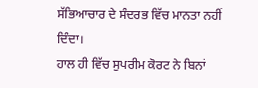ਸੱਭਿਆਚਾਰ ਦੇ ਸੰਦਰਭ ਵਿੱਚ ਮਾਨਤਾ ਨਹੀਂ ਦਿੰਦਾ।
ਹਾਲ ਹੀ ਵਿੱਚ ਸੁਪਰੀਮ ਕੋਰਟ ਨੇ ਬਿਨਾਂ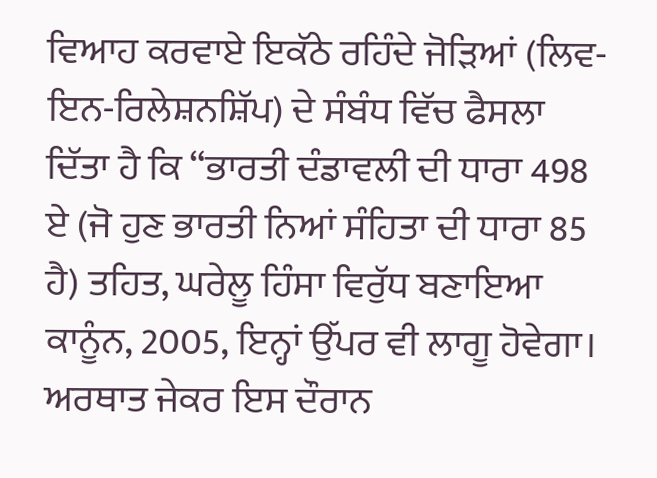ਵਿਆਹ ਕਰਵਾਏ ਇਕੱਠੇ ਰਹਿੰਦੇ ਜੋੜਿਆਂ (ਲਿਵ-ਇਨ-ਰਿਲੇਸ਼ਨਸ਼ਿੱਪ) ਦੇ ਸੰਬੰਧ ਵਿੱਚ ਫੈਸਲਾ ਦਿੱਤਾ ਹੈ ਕਿ “ਭਾਰਤੀ ਦੰਡਾਵਲੀ ਦੀ ਧਾਰਾ 498 ਏ (ਜੋ ਹੁਣ ਭਾਰਤੀ ਨਿਆਂ ਸੰਹਿਤਾ ਦੀ ਧਾਰਾ 85 ਹੈ) ਤਹਿਤ, ਘਰੇਲੂ ਹਿੰਸਾ ਵਿਰੁੱਧ ਬਣਾਇਆ ਕਾਨੂੰਨ, 2005, ਇਨ੍ਹਾਂ ਉੱਪਰ ਵੀ ਲਾਗੂ ਹੋਵੇਗਾ। ਅਰਥਾਤ ਜੇਕਰ ਇਸ ਦੌਰਾਨ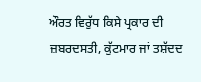ਔਰਤ ਵਿਰੁੱਧ ਕਿਸੇ ਪ੍ਰਕਾਰ ਦੀ ਜ਼ਬਰਦਸਤੀ, ਕੁੱਟਮਾਰ ਜਾਂ ਤਸ਼ੱਦਦ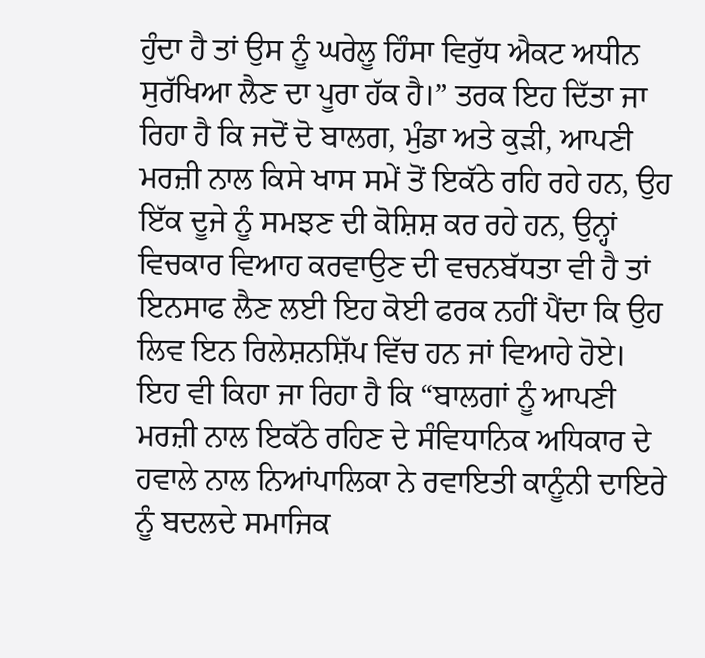ਹੁੰਦਾ ਹੈ ਤਾਂ ਉਸ ਨੂੰ ਘਰੇਲੂ ਹਿੰਸਾ ਵਿਰੁੱਧ ਐਕਟ ਅਧੀਨ ਸੁਰੱਖਿਆ ਲੈਣ ਦਾ ਪੂਰਾ ਹੱਕ ਹੈ।” ਤਰਕ ਇਹ ਦਿੱਤਾ ਜਾ ਰਿਹਾ ਹੈ ਕਿ ਜਦੋਂ ਦੋ ਬਾਲਗ, ਮੁੰਡਾ ਅਤੇ ਕੁੜੀ, ਆਪਣੀ ਮਰਜ਼ੀ ਨਾਲ ਕਿਸੇ ਖਾਸ ਸਮੇਂ ਤੋਂ ਇਕੱਠੇ ਰਹਿ ਰਹੇ ਹਨ, ਉਹ ਇੱਕ ਦੂਜੇ ਨੂੰ ਸਮਝਣ ਦੀ ਕੋਸ਼ਿਸ਼ ਕਰ ਰਹੇ ਹਨ, ਉਨ੍ਹਾਂ ਵਿਚਕਾਰ ਵਿਆਹ ਕਰਵਾਉਣ ਦੀ ਵਚਨਬੱਧਤਾ ਵੀ ਹੈ ਤਾਂ ਇਨਸਾਫ ਲੈਣ ਲਈ ਇਹ ਕੋਈ ਫਰਕ ਨਹੀਂ ਪੈਂਦਾ ਕਿ ਉਹ ਲਿਵ ਇਨ ਰਿਲੇਸ਼ਨਸ਼ਿੱਪ ਵਿੱਚ ਹਨ ਜਾਂ ਵਿਆਹੇ ਹੋਏ। ਇਹ ਵੀ ਕਿਹਾ ਜਾ ਰਿਹਾ ਹੈ ਕਿ “ਬਾਲਗਾਂ ਨੂੰ ਆਪਣੀ ਮਰਜ਼ੀ ਨਾਲ ਇਕੱਠੇ ਰਹਿਣ ਦੇ ਸੰਵਿਧਾਨਿਕ ਅਧਿਕਾਰ ਦੇ ਹਵਾਲੇ ਨਾਲ ਨਿਆਂਪਾਲਿਕਾ ਨੇ ਰਵਾਇਤੀ ਕਾਨੂੰਨੀ ਦਾਇਰੇ ਨੂੰ ਬਦਲਦੇ ਸਮਾਜਿਕ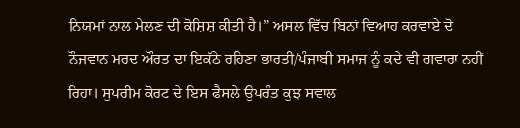ਨਿਯਮਾਂ ਨਾਲ ਮੇਲਣ ਦੀ ਕੋਸ਼ਿਸ਼ ਕੀਤੀ ਹੈ।” ਅਸਲ ਵਿੱਚ ਬਿਨਾਂ ਵਿਆਹ ਕਰਵਾਏ ਦੋ ਨੌਜਵਾਨ ਮਰਦ ਔਰਤ ਦਾ ਇਕੱਠੇ ਰਹਿਣਾ ਭਾਰਤੀ/ਪੰਜਾਬੀ ਸਮਾਜ ਨੂੰ ਕਦੇ ਵੀ ਗਵਾਰਾ ਨਹੀਂ ਰਿਹਾ। ਸੁਪਰੀਮ ਕੋਰਟ ਦੇ ਇਸ ਫੈਸਲੇ ਉਪਰੰਤ ਕੁਝ ਸਵਾਲ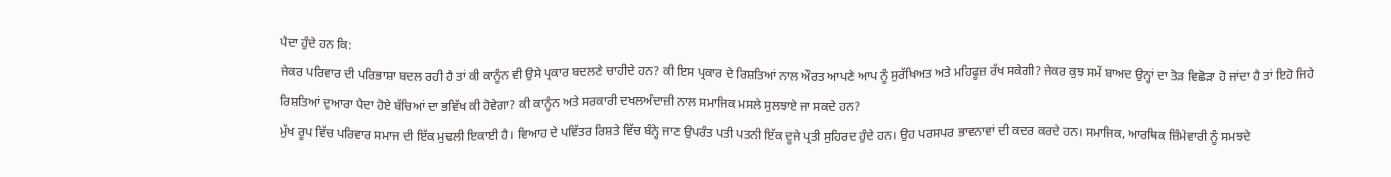ਪੈਦਾ ਹੁੰਦੇ ਹਨ ਕਿ:
ਜੇਕਰ ਪਰਿਵਾਰ ਦੀ ਪਰਿਭਾਸ਼ਾ ਬਦਲ ਰਹੀ ਹੈ ਤਾਂ ਕੀ ਕਾਨੂੰਨ ਵੀ ਉਸੇ ਪ੍ਰਕਾਰ ਬਦਲਣੇ ਚਾਹੀਦੇ ਹਨ? ਕੀ ਇਸ ਪ੍ਰਕਾਰ ਦੇ ਰਿਸ਼ਤਿਆਂ ਨਾਲ ਔਰਤ ਆਪਣੇ ਆਪ ਨੂੰ ਸੁਰੱਖਿਅਤ ਅਤੇ ਮਹਿਫੂਜ਼ ਰੱਖ ਸਕੇਗੀ? ਜੇਕਰ ਕੁਝ ਸਮੇਂ ਬਾਅਦ ਉਨ੍ਹਾਂ ਦਾ ਤੋੜ ਵਿਛੋੜਾ ਹੋ ਜਾਂਦਾ ਹੈ ਤਾਂ ਇਹੋ ਜਿਹੇ ਰਿਸ਼ਤਿਆਂ ਦੁਆਰਾ ਪੈਦਾ ਹੋਏ ਬੱਚਿਆਂ ਦਾ ਭਵਿੱਖ ਕੀ ਹੋਵੇਗਾ? ਕੀ ਕਾਨੂੰਨ ਅਤੇ ਸਰਕਾਰੀ ਦਖਲਅੰਦਾਜ਼ੀ ਨਾਲ ਸਮਾਜਿਕ ਮਸਲੇ ਸੁਲਝਾਏ ਜਾ ਸਕਦੇ ਹਨ?
ਮੁੱਖ ਰੂਪ ਵਿੱਚ ਪਰਿਵਾਰ ਸਮਾਜ ਦੀ ਇੱਕ ਮੁਢਲੀ ਇਕਾਈ ਹੈ। ਵਿਆਹ ਦੇ ਪਵਿੱਤਰ ਰਿਸ਼ਤੇ ਵਿੱਚ ਬੰਨ੍ਹੇ ਜਾਣ ਉਪਰੰਤ ਪਤੀ ਪਤਨੀ ਇੱਕ ਦੂਜੇ ਪ੍ਰਤੀ ਸੁਹਿਰਦ ਹੁੰਦੇ ਹਨ। ਉਹ ਪਰਸਪਰ ਭਾਵਨਾਵਾਂ ਦੀ ਕਦਰ ਕਰਦੇ ਹਨ। ਸਮਾਜਿਕ, ਆਰਥਿਕ ਜ਼ਿੰਮੇਵਾਰੀ ਨੂੰ ਸਮਝਦੇ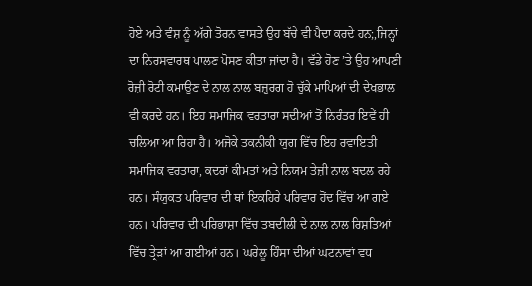ਹੋਏ ਅਤੇ ਵੰਸ਼ ਨੂੰ ਅੱਗੇ ਤੋਰਨ ਵਾਸਤੇ ਉਹ ਬੱਚੇ ਵੀ ਪੈਦਾ ਕਰਦੇ ਹਨ;,ਜਿਨ੍ਹਾਂ ਦਾ ਨਿਰਸਵਾਰਥ ਪਾਲਣ ਪੋਸਣ ਕੀਤਾ ਜਾਂਦਾ ਹੈ। ਵੱਡੇ ਹੋਣ ’ਤੇ ਉਹ ਆਪਣੀ ਰੋਜ਼ੀ ਰੋਟੀ ਕਮਾਉਣ ਦੇ ਨਾਲ ਨਾਲ ਬਜ਼ੁਰਗ ਹੋ ਚੁੱਕੇ ਮਾਪਿਆਂ ਦੀ ਦੇਖਭਾਲ ਵੀ ਕਰਦੇ ਹਨ। ਇਹ ਸਮਾਜਿਕ ਵਰਤਾਰਾ ਸਦੀਆਂ ਤੋਂ ਨਿਰੰਤਰ ਇਵੇਂ ਹੀ ਚਲਿਆ ਆ ਰਿਹਾ ਹੈ। ਅਜੋਕੇ ਤਕਨੀਕੀ ਯੁਗ ਵਿੱਚ ਇਹ ਰਵਾਇਤੀ ਸਮਾਜਿਕ ਵਰਤਾਰਾ, ਕਦਰਾਂ ਕੀਮਤਾਂ ਅਤੇ ਨਿਯਮ ਤੇਜ਼ੀ ਨਾਲ ਬਦਲ ਰਹੇ ਹਨ। ਸੰਯੁਕਤ ਪਰਿਵਾਰ ਦੀ ਥਾਂ ਇਕਹਿਰੇ ਪਰਿਵਾਰ ਹੋਂਦ ਵਿੱਚ ਆ ਗਏ ਹਨ। ਪਰਿਵਾਰ ਦੀ ਪਰਿਭਾਸ਼ਾ ਵਿੱਚ ਤਬਦੀਲੀ ਦੇ ਨਾਲ ਨਾਲ ਰਿਸ਼ਤਿਆਂ ਵਿੱਚ ਤ੍ਰੇੜਾਂ ਆ ਗਈਆਂ ਹਨ। ਘਰੇਲੂ ਹਿੰਸਾ ਦੀਆਂ ਘਟਨਾਵਾਂ ਵਧ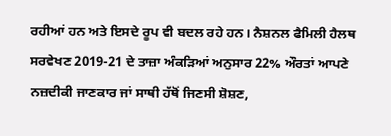ਰਹੀਆਂ ਹਨ ਅਤੇ ਇਸਦੇ ਰੂਪ ਵੀ ਬਦਲ ਰਹੇ ਹਨ। ਨੈਸ਼ਨਲ ਫੈਮਿਲੀ ਹੈਲਥ ਸਰਵੇਖਣ 2019-21 ਦੇ ਤਾਜ਼ਾ ਅੰਕੜਿਆਂ ਅਨੁਸਾਰ 22% ਔਰਤਾਂ ਆਪਣੇ ਨਜ਼ਦੀਕੀ ਜਾਣਕਾਰ ਜਾਂ ਸਾਥੀ ਹੱਥੋਂ ਜਿਣਸੀ ਸ਼ੋਸ਼ਣ,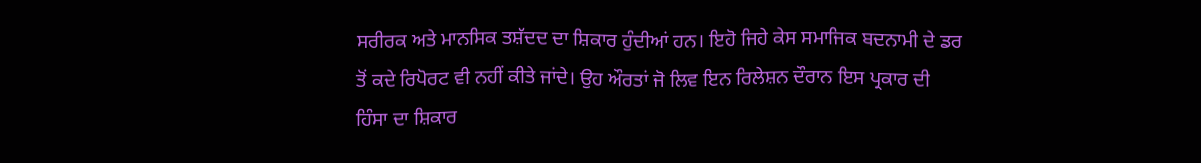ਸਰੀਰਕ ਅਤੇ ਮਾਨਸਿਕ ਤਸ਼ੱਦਦ ਦਾ ਸ਼ਿਕਾਰ ਹੁੰਦੀਆਂ ਹਨ। ਇਹੋ ਜਿਹੇ ਕੇਸ ਸਮਾਜਿਕ ਬਦਨਾਮੀ ਦੇ ਡਰ ਤੋਂ ਕਦੇ ਰਿਪੋਰਟ ਵੀ ਨਹੀਂ ਕੀਤੇ ਜਾਂਦੇ। ਉਹ ਔਰਤਾਂ ਜੋ ਲਿਵ ਇਨ ਰਿਲੇਸ਼ਨ ਦੌਰਾਨ ਇਸ ਪ੍ਰਕਾਰ ਦੀ ਹਿੰਸਾ ਦਾ ਸ਼ਿਕਾਰ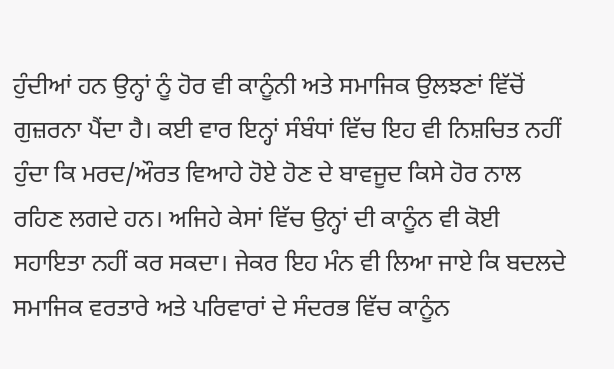ਹੁੰਦੀਆਂ ਹਨ ਉਨ੍ਹਾਂ ਨੂੰ ਹੋਰ ਵੀ ਕਾਨੂੰਨੀ ਅਤੇ ਸਮਾਜਿਕ ਉਲਝਣਾਂ ਵਿੱਚੋਂ ਗੁਜ਼ਰਨਾ ਪੈਂਦਾ ਹੈ। ਕਈ ਵਾਰ ਇਨ੍ਹਾਂ ਸੰਬੰਧਾਂ ਵਿੱਚ ਇਹ ਵੀ ਨਿਸ਼ਚਿਤ ਨਹੀਂ ਹੁੰਦਾ ਕਿ ਮਰਦ/ਔਰਤ ਵਿਆਹੇ ਹੋਏ ਹੋਣ ਦੇ ਬਾਵਜੂਦ ਕਿਸੇ ਹੋਰ ਨਾਲ ਰਹਿਣ ਲਗਦੇ ਹਨ। ਅਜਿਹੇ ਕੇਸਾਂ ਵਿੱਚ ਉਨ੍ਹਾਂ ਦੀ ਕਾਨੂੰਨ ਵੀ ਕੋਈ ਸਹਾਇਤਾ ਨਹੀਂ ਕਰ ਸਕਦਾ। ਜੇਕਰ ਇਹ ਮੰਨ ਵੀ ਲਿਆ ਜਾਏ ਕਿ ਬਦਲਦੇ ਸਮਾਜਿਕ ਵਰਤਾਰੇ ਅਤੇ ਪਰਿਵਾਰਾਂ ਦੇ ਸੰਦਰਭ ਵਿੱਚ ਕਾਨੂੰਨ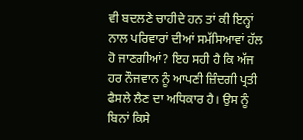ਵੀ ਬਦਲਣੇ ਚਾਹੀਦੇ ਹਨ ਤਾਂ ਕੀ ਇਨ੍ਹਾਂ ਨਾਲ ਪਰਿਵਾਰਾਂ ਦੀਆਂ ਸਮੱਸਿਆਵਾਂ ਹੱਲ ਹੋ ਜਾਣਗੀਆਂ? ਇਹ ਸਹੀ ਹੈ ਕਿ ਅੱਜ ਹਰ ਨੌਜਵਾਨ ਨੂੰ ਆਪਣੀ ਜ਼ਿੰਦਗੀ ਪ੍ਰਤੀ ਫੈਸਲੇ ਲੈਣ ਦਾ ਅਧਿਕਾਰ ਹੈ। ਉਸ ਨੂੰ ਬਿਨਾਂ ਕਿਸੇ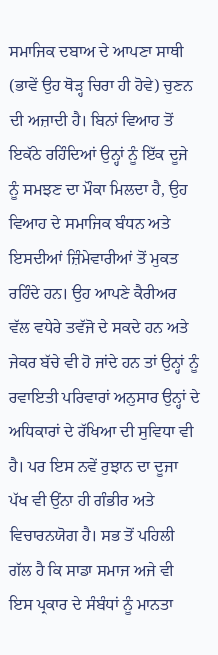ਸਮਾਜਿਕ ਦਬਾਅ ਦੇ ਆਪਣਾ ਸਾਥੀ (ਭਾਵੇਂ ਉਹ ਥੋੜ੍ਹ ਚਿਰਾ ਹੀ ਹੋਵੇ) ਚੁਣਨ ਦੀ ਅਜ਼ਾਦੀ ਹੈ। ਬਿਨਾਂ ਵਿਆਹ ਤੋਂ ਇਕੱਠੇ ਰਹਿੰਦਿਆਂ ਉਨ੍ਹਾਂ ਨੂੰ ਇੱਕ ਦੂਜੇ ਨੂੰ ਸਮਝਣ ਦਾ ਮੌਕਾ ਮਿਲਦਾ ਹੈ, ਉਹ ਵਿਆਹ ਦੇ ਸਮਾਜਿਕ ਬੰਧਨ ਅਤੇ ਇਸਦੀਆਂ ਜ਼ਿੰਮੇਵਾਰੀਆਂ ਤੋਂ ਮੁਕਤ ਰਹਿੰਦੇ ਹਨ। ਉਹ ਆਪਣੇ ਕੈਰੀਅਰ ਵੱਲ ਵਧੇਰੇ ਤਵੱਜੋ ਦੇ ਸਕਦੇ ਹਨ ਅਤੇ ਜੇਕਰ ਬੱਚੇ ਵੀ ਹੋ ਜਾਂਦੇ ਹਨ ਤਾਂ ਉਨ੍ਹਾਂ ਨੂੰ ਰਵਾਇਤੀ ਪਰਿਵਾਰਾਂ ਅਨੁਸਾਰ ਉਨ੍ਹਾਂ ਦੇ ਅਧਿਕਾਰਾਂ ਦੇ ਰੱਖਿਆ ਦੀ ਸੁਵਿਧਾ ਵੀ ਹੈ। ਪਰ ਇਸ ਨਵੇਂ ਰੁਝਾਨ ਦਾ ਦੂਜਾ ਪੱਖ ਵੀ ਉਂਨਾ ਹੀ ਗੰਭੀਰ ਅਤੇ ਵਿਚਾਰਨਯੋਗ ਹੈ। ਸਭ ਤੋਂ ਪਹਿਲੀ ਗੱਲ ਹੈ ਕਿ ਸਾਡਾ ਸਮਾਜ ਅਜੇ ਵੀ ਇਸ ਪ੍ਰਕਾਰ ਦੇ ਸੰਬੰਧਾਂ ਨੂੰ ਮਾਨਤਾ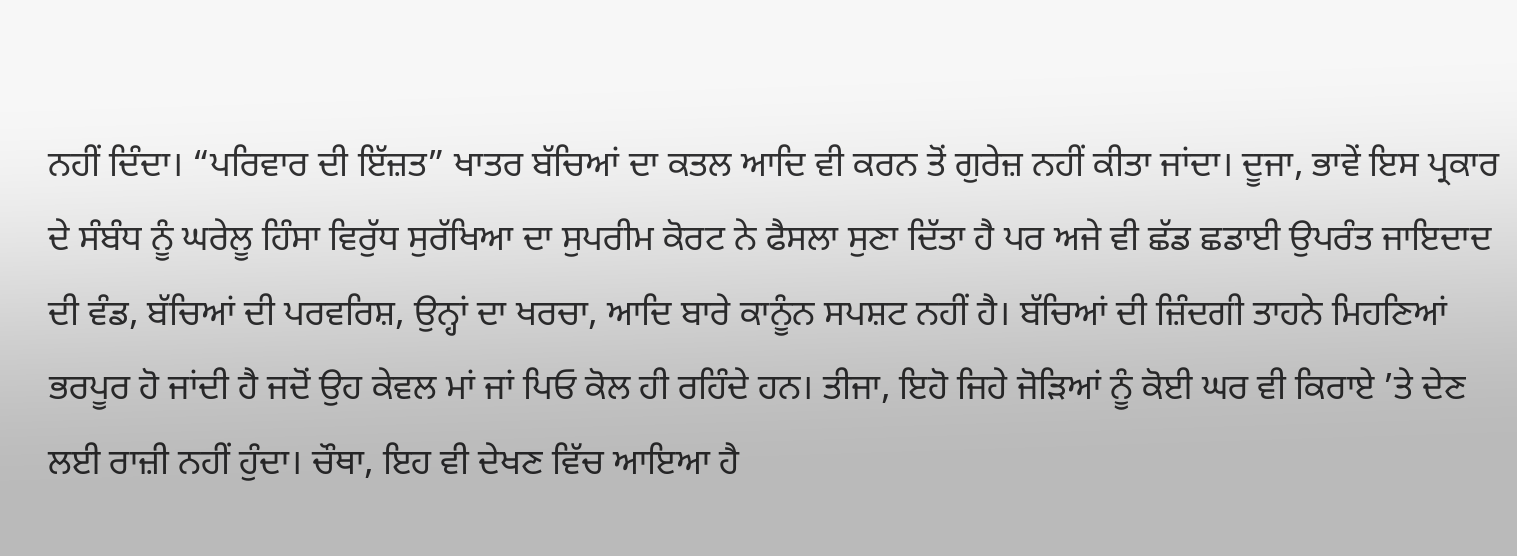ਨਹੀਂ ਦਿੰਦਾ। “ਪਰਿਵਾਰ ਦੀ ਇੱਜ਼ਤ” ਖਾਤਰ ਬੱਚਿਆਂ ਦਾ ਕਤਲ ਆਦਿ ਵੀ ਕਰਨ ਤੋਂ ਗੁਰੇਜ਼ ਨਹੀਂ ਕੀਤਾ ਜਾਂਦਾ। ਦੂਜਾ, ਭਾਵੇਂ ਇਸ ਪ੍ਰਕਾਰ ਦੇ ਸੰਬੰਧ ਨੂੰ ਘਰੇਲੂ ਹਿੰਸਾ ਵਿਰੁੱਧ ਸੁਰੱਖਿਆ ਦਾ ਸੁਪਰੀਮ ਕੋਰਟ ਨੇ ਫੈਸਲਾ ਸੁਣਾ ਦਿੱਤਾ ਹੈ ਪਰ ਅਜੇ ਵੀ ਛੱਡ ਛਡਾਈ ਉਪਰੰਤ ਜਾਇਦਾਦ ਦੀ ਵੰਡ, ਬੱਚਿਆਂ ਦੀ ਪਰਵਰਿਸ਼, ਉਨ੍ਹਾਂ ਦਾ ਖਰਚਾ, ਆਦਿ ਬਾਰੇ ਕਾਨੂੰਨ ਸਪਸ਼ਟ ਨਹੀਂ ਹੈ। ਬੱਚਿਆਂ ਦੀ ਜ਼ਿੰਦਗੀ ਤਾਹਨੇ ਮਿਹਣਿਆਂ ਭਰਪੂਰ ਹੋ ਜਾਂਦੀ ਹੈ ਜਦੋਂ ਉਹ ਕੇਵਲ ਮਾਂ ਜਾਂ ਪਿਓ ਕੋਲ ਹੀ ਰਹਿੰਦੇ ਹਨ। ਤੀਜਾ, ਇਹੋ ਜਿਹੇ ਜੋੜਿਆਂ ਨੂੰ ਕੋਈ ਘਰ ਵੀ ਕਿਰਾਏ ’ਤੇ ਦੇਣ ਲਈ ਰਾਜ਼ੀ ਨਹੀਂ ਹੁੰਦਾ। ਚੌਥਾ, ਇਹ ਵੀ ਦੇਖਣ ਵਿੱਚ ਆਇਆ ਹੈ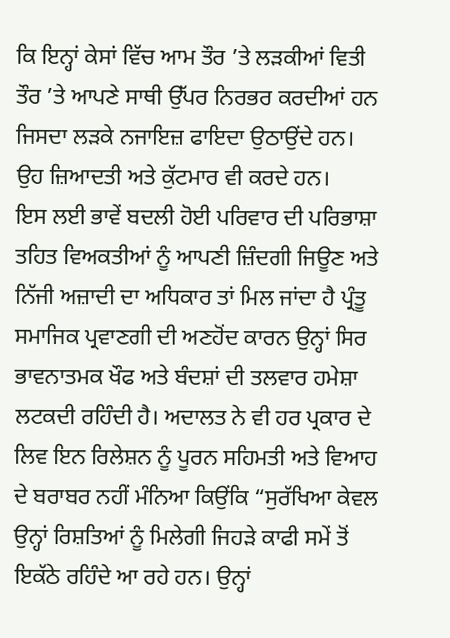ਕਿ ਇਨ੍ਹਾਂ ਕੇਸਾਂ ਵਿੱਚ ਆਮ ਤੌਰ ’ਤੇ ਲੜਕੀਆਂ ਵਿਤੀ ਤੌਰ ’ਤੇ ਆਪਣੇ ਸਾਥੀ ਉੱਪਰ ਨਿਰਭਰ ਕਰਦੀਆਂ ਹਨ ਜਿਸਦਾ ਲੜਕੇ ਨਜਾਇਜ਼ ਫਾਇਦਾ ਉਠਾਉਂਦੇ ਹਨ। ਉਹ ਜ਼ਿਆਦਤੀ ਅਤੇ ਕੁੱਟਮਾਰ ਵੀ ਕਰਦੇ ਹਨ।
ਇਸ ਲਈ ਭਾਵੇਂ ਬਦਲੀ ਹੋਈ ਪਰਿਵਾਰ ਦੀ ਪਰਿਭਾਸ਼ਾ ਤਹਿਤ ਵਿਅਕਤੀਆਂ ਨੂੰ ਆਪਣੀ ਜ਼ਿੰਦਗੀ ਜਿਊਣ ਅਤੇ ਨਿੱਜੀ ਅਜ਼ਾਦੀ ਦਾ ਅਧਿਕਾਰ ਤਾਂ ਮਿਲ ਜਾਂਦਾ ਹੈ ਪ੍ਰੰਤੂ ਸਮਾਜਿਕ ਪ੍ਰਵਾਣਗੀ ਦੀ ਅਣਹੋਂਦ ਕਾਰਨ ਉਨ੍ਹਾਂ ਸਿਰ ਭਾਵਨਾਤਮਕ ਖੌਫ ਅਤੇ ਬੰਦਸ਼ਾਂ ਦੀ ਤਲਵਾਰ ਹਮੇਸ਼ਾ ਲਟਕਦੀ ਰਹਿੰਦੀ ਹੈ। ਅਦਾਲਤ ਨੇ ਵੀ ਹਰ ਪ੍ਰਕਾਰ ਦੇ ਲਿਵ ਇਨ ਰਿਲੇਸ਼ਨ ਨੂੰ ਪੂਰਨ ਸਹਿਮਤੀ ਅਤੇ ਵਿਆਹ ਦੇ ਬਰਾਬਰ ਨਹੀਂ ਮੰਨਿਆ ਕਿਉਂਕਿ “ਸੁਰੱਖਿਆ ਕੇਵਲ ਉਨ੍ਹਾਂ ਰਿਸ਼ਤਿਆਂ ਨੂੰ ਮਿਲੇਗੀ ਜਿਹੜੇ ਕਾਫੀ ਸਮੇਂ ਤੋਂ ਇਕੱਠੇ ਰਹਿੰਦੇ ਆ ਰਹੇ ਹਨ। ਉਨ੍ਹਾਂ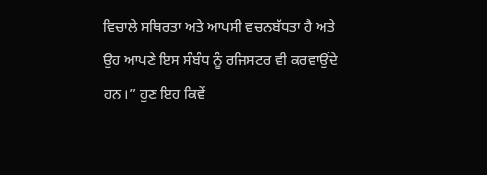ਵਿਚਾਲੇ ਸਥਿਰਤਾ ਅਤੇ ਆਪਸੀ ਵਚਨਬੱਧਤਾ ਹੈ ਅਤੇ ਉਹ ਆਪਣੇ ਇਸ ਸੰਬੰਧ ਨੂੰ ਰਜਿਸਟਰ ਵੀ ਕਰਵਾਉਂਦੇ ਹਨ।” ਹੁਣ ਇਹ ਕਿਵੇਂ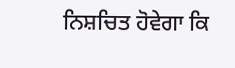ਨਿਸ਼ਚਿਤ ਹੋਵੇਗਾ ਕਿ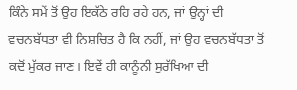ਕਿੰਨੇ ਸਮੇਂ ਤੋਂ ਉਹ ਇਕੱਠੇ ਰਹਿ ਰਹੇ ਹਨ, ਜਾਂ ਉਨ੍ਹਾਂ ਦੀ ਵਚਨਬੱਧਤਾ ਵੀ ਨਿਸ਼ਚਿਤ ਹੈ ਕਿ ਨਹੀਂ, ਜਾਂ ਉਹ ਵਚਨਬੱਧਤਾ ਤੋਂ ਕਦੋਂ ਮੁੱਕਰ ਜਾਣ। ਇਵੇਂ ਹੀ ਕਾਨੂੰਨੀ ਸੁਰੱਖਿਆ ਦੀ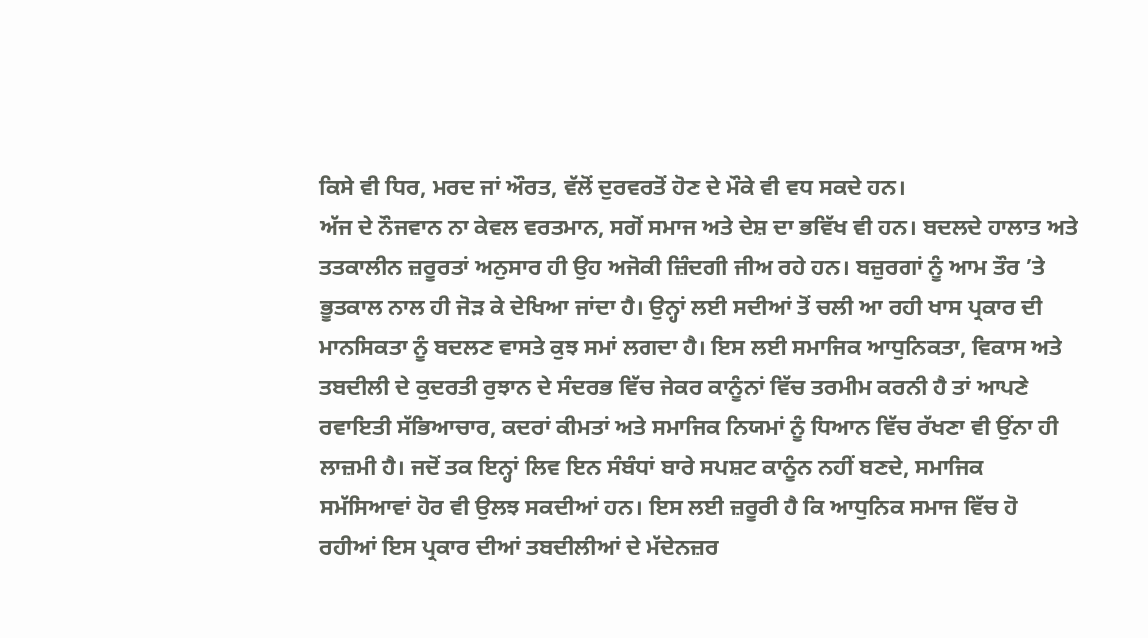ਕਿਸੇ ਵੀ ਧਿਰ, ਮਰਦ ਜਾਂ ਔਰਤ, ਵੱਲੋਂ ਦੁਰਵਰਤੋਂ ਹੋਣ ਦੇ ਮੌਕੇ ਵੀ ਵਧ ਸਕਦੇ ਹਨ।
ਅੱਜ ਦੇ ਨੌਜਵਾਨ ਨਾ ਕੇਵਲ ਵਰਤਮਾਨ, ਸਗੋਂ ਸਮਾਜ ਅਤੇ ਦੇਸ਼ ਦਾ ਭਵਿੱਖ ਵੀ ਹਨ। ਬਦਲਦੇ ਹਾਲਾਤ ਅਤੇ ਤਤਕਾਲੀਨ ਜ਼ਰੂਰਤਾਂ ਅਨੁਸਾਰ ਹੀ ਉਹ ਅਜੋਕੀ ਜ਼ਿੰਦਗੀ ਜੀਅ ਰਹੇ ਹਨ। ਬਜ਼ੁਰਗਾਂ ਨੂੰ ਆਮ ਤੌਰ ’ਤੇ ਭੂਤਕਾਲ ਨਾਲ ਹੀ ਜੋੜ ਕੇ ਦੇਖਿਆ ਜਾਂਦਾ ਹੈ। ਉਨ੍ਹਾਂ ਲਈ ਸਦੀਆਂ ਤੋਂ ਚਲੀ ਆ ਰਹੀ ਖਾਸ ਪ੍ਰਕਾਰ ਦੀ ਮਾਨਸਿਕਤਾ ਨੂੰ ਬਦਲਣ ਵਾਸਤੇ ਕੁਝ ਸਮਾਂ ਲਗਦਾ ਹੈ। ਇਸ ਲਈ ਸਮਾਜਿਕ ਆਧੁਨਿਕਤਾ, ਵਿਕਾਸ ਅਤੇ ਤਬਦੀਲੀ ਦੇ ਕੁਦਰਤੀ ਰੁਝਾਨ ਦੇ ਸੰਦਰਭ ਵਿੱਚ ਜੇਕਰ ਕਾਨੂੰਨਾਂ ਵਿੱਚ ਤਰਮੀਮ ਕਰਨੀ ਹੈ ਤਾਂ ਆਪਣੇ ਰਵਾਇਤੀ ਸੱਭਿਆਚਾਰ, ਕਦਰਾਂ ਕੀਮਤਾਂ ਅਤੇ ਸਮਾਜਿਕ ਨਿਯਮਾਂ ਨੂੰ ਧਿਆਨ ਵਿੱਚ ਰੱਖਣਾ ਵੀ ਉਂਨਾ ਹੀ ਲਾਜ਼ਮੀ ਹੈ। ਜਦੋਂ ਤਕ ਇਨ੍ਹਾਂ ਲਿਵ ਇਨ ਸੰਬੰਧਾਂ ਬਾਰੇ ਸਪਸ਼ਟ ਕਾਨੂੰਨ ਨਹੀਂ ਬਣਦੇ, ਸਮਾਜਿਕ ਸਮੱਸਿਆਵਾਂ ਹੋਰ ਵੀ ਉਲਝ ਸਕਦੀਆਂ ਹਨ। ਇਸ ਲਈ ਜ਼ਰੂਰੀ ਹੈ ਕਿ ਆਧੁਨਿਕ ਸਮਾਜ ਵਿੱਚ ਹੋ ਰਹੀਆਂ ਇਸ ਪ੍ਰਕਾਰ ਦੀਆਂ ਤਬਦੀਲੀਆਂ ਦੇ ਮੱਦੇਨਜ਼ਰ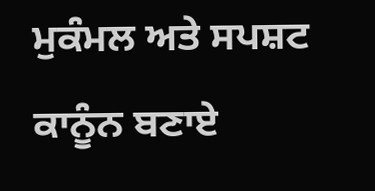ਮੁਕੰਮਲ ਅਤੇ ਸਪਸ਼ਟ ਕਾਨੂੰਨ ਬਣਾਏ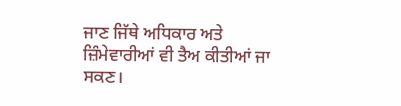ਜਾਣ ਜਿੱਥੇ ਅਧਿਕਾਰ ਅਤੇ ਜ਼ਿੰਮੇਵਾਰੀਆਂ ਵੀ ਤੈਅ ਕੀਤੀਆਂ ਜਾ ਸਕਣ।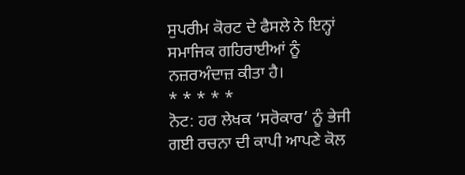ਸੁਪਰੀਮ ਕੋਰਟ ਦੇ ਫੈਸਲੇ ਨੇ ਇਨ੍ਹਾਂ ਸਮਾਜਿਕ ਗਹਿਰਾਈਆਂ ਨੂੰ ਨਜ਼ਰਅੰਦਾਜ਼ ਕੀਤਾ ਹੈ।
* * * * *
ਨੋਟ: ਹਰ ਲੇਖਕ ‘ਸਰੋਕਾਰ’ ਨੂੰ ਭੇਜੀ ਗਈ ਰਚਨਾ ਦੀ ਕਾਪੀ ਆਪਣੇ ਕੋਲ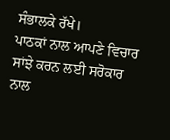ਸੰਭਾਲਕੇ ਰੱਖੇ।
ਪਾਠਕਾਂ ਨਾਲ ਆਪਣੇ ਵਿਚਾਰ ਸਾਂਝੇ ਕਰਨ ਲਈ ਸਰੋਕਾਰ ਨਾਲ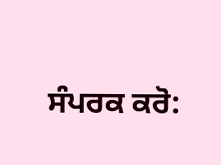ਸੰਪਰਕ ਕਰੋ: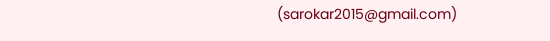(sarokar2015@gmail.com)